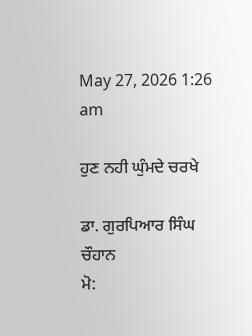May 27, 2026 1:26 am

ਹੁਣ ਨਹੀ ਘੁੰਮਦੇ ਚਰਖੇ

ਡਾ. ਗੁਰਪਿਆਰ ਸਿੰਘ ਚੌਹਾਨ
ਮੋ: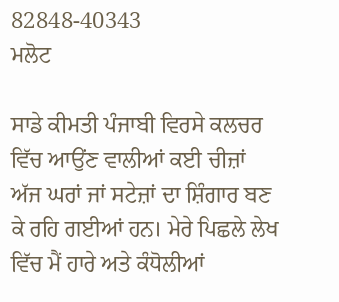82848-40343
ਮਲੋਟ

ਸਾਡੇ ਕੀਮਤੀ ਪੰਜਾਬੀ ਵਿਰਸੇ ਕਲਚਰ ਵਿੱਚ ਆਉਂਣ ਵਾਲੀਆਂ ਕਈ ਚੀਜ਼ਾਂ ਅੱਜ ਘਰਾਂ ਜਾਂ ਸਟੇਜ਼ਾਂ ਦਾ ਸ਼ਿੰਗਾਰ ਬਣ ਕੇ ਰਹਿ ਗਈਆਂ ਹਨ। ਮੇਰੇ ਪਿਛਲੇ ਲੇਖ ਵਿੱਚ ਮੈਂ ਹਾਰੇ ਅਤੇ ਕੰਧੋਲੀਆਂ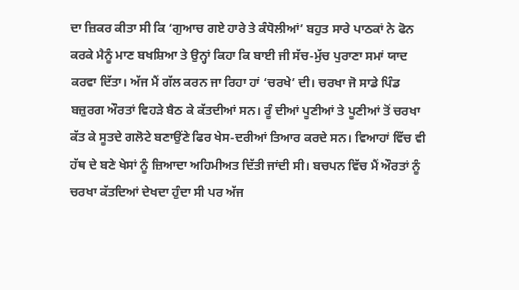ਦਾ ਜ਼ਿਕਰ ਕੀਤਾ ਸੀ ਕਿ ‘ਗੁਆਚ ਗਏ ਹਾਰੇ ਤੇ ਕੰਧੋਲੀਆਂ’ ਬਹੁਤ ਸਾਰੇ ਪਾਠਕਾਂ ਨੇ ਫੋਨ ਕਰਕੇ ਮੈਨੂੰ ਮਾਣ ਬਖਸ਼ਿਆ ਤੇ ਉਨ੍ਹਾਂ ਕਿਹਾ ਕਿ ਬਾਈ ਜੀ ਸੱਚ-ਮੁੱਚ ਪੁਰਾਣਾ ਸਮਾਂ ਯਾਦ ਕਰਵਾ ਦਿੱਤਾ। ਅੱਜ ਮੈਂ ਗੱਲ ਕਰਨ ਜਾ ਰਿਹਾ ਹਾਂ ‘ਚਰਖੇ’ ਦੀ। ਚਰਖਾ ਜੋ ਸਾਡੇ ਪਿੰਡ ਬਜ਼ੁਰਗ ਔਰਤਾਂ ਵਿਹੜੇ ਬੈਠ ਕੇ ਕੱਤਦੀਆਂ ਸਨ। ਰੂੰ ਦੀਆਂ ਪੂਣੀਆਂ ਤੇ ਪੂਣੀਆਂ ਤੋਂ ਚਰਖਾ ਕੱਤ ਕੇ ਸੂਤਦੇ ਗਲੋਟੇ ਬਣਾਉਂਣੇ ਫਿਰ ਖੇਸ-ਦਰੀਆਂ ਤਿਆਰ ਕਰਦੇ ਸਨ। ਵਿਆਹਾਂ ਵਿੱਚ ਵੀ ਹੱਥ ਦੇ ਬਣੇ ਖੇਸਾਂ ਨੂੰ ਜ਼ਿਆਦਾ ਅਹਿਮੀਅਤ ਦਿੱਤੀ ਜਾਂਦੀ ਸੀ। ਬਚਪਨ ਵਿੱਚ ਮੈਂ ਔਰਤਾਂ ਨੂੰ ਚਰਖਾ ਕੱਤਦਿਆਂ ਦੇਖਦਾ ਹੁੰਦਾ ਸੀ ਪਰ ਅੱਜ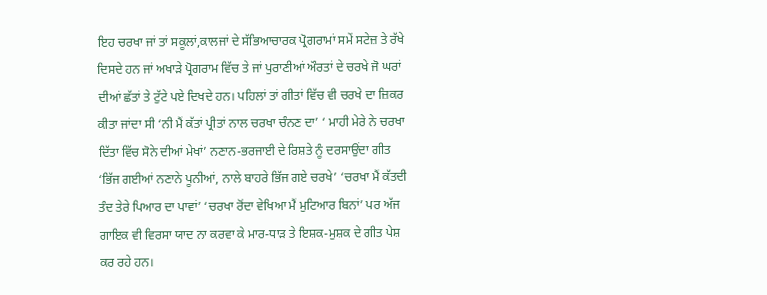ਇਹ ਚਰਖਾ ਜਾਂ ਤਾਂ ਸਕੂਲਾਂ,ਕਾਲਜਾਂ ਦੇ ਸੱਭਿਆਚਾਰਕ ਪ੍ਰੋਗਰਾਮਾਂ ਸਮੇਂ ਸਟੇਜ਼ ਤੇ ਰੱਖੇ ਦਿਸਦੇ ਹਨ ਜਾਂ ਅਖਾੜੇ ਪ੍ਰੋਗਰਾਮ ਵਿੱਚ ਤੇ ਜਾਂ ਪੁਰਾਣੀਆਂ ਔਰਤਾਂ ਦੇ ਚਰਖੇ ਜੋ ਘਰਾਂ ਦੀਆਂ ਛੱਤਾਂ ਤੇ ਟੁੱਟੇ ਪਏ ਦਿਖਦੇ ਹਨ। ਪਹਿਲਾਂ ਤਾਂ ਗੀਤਾਂ ਵਿੱਚ ਵੀ ਚਰਖੇ ਦਾ ਜ਼ਿਕਰ ਕੀਤਾ ਜਾਂਦਾ ਸੀ ‘ਨੀ ਮੈਂ ਕੱਤਾਂ ਪ੍ਰੀਤਾਂ ਨਾਲ ਚਰਖਾ ਚੰਨਣ ਦਾ’ ‘ ਮਾਹੀ ਮੇਰੇ ਨੇ ਚਰਖਾ ਦਿੱਤਾ ਵਿੱਚ ਸੋਨੇ ਦੀਆਂ ਮੇਖਾਂ’ ਨਣਾਨ-ਭਰਜਾਈ ਦੇ ਰਿਸ਼ਤੇ ਨੂੰ ਦਰਸਾਉਂਦਾ ਗੀਤ ‘ਭਿੱਜ ਗਈਆਂ ਨਣਾਨੇ ਪੂਨੀਆਂ, ਨਾਲੇ ਬਾਹਰੇ ਭਿੱਜ ਗਏ ਚਰਖੇ’ ‘ਚਰਖਾ ਮੈਂ ਕੱਤਦੀ ਤੰਦ ਤੇਰੇ ਪਿਆਰ ਦਾ ਪਾਵਾਂ’ ‘ਚਰਖਾ ਰੋਂਦਾ ਵੇਖਿਆ ਮੈਂ ਮੁਟਿਆਰ ਬਿਨਾਂ’ ਪਰ ਅੱਜ ਗਾਇਕ ਵੀ ਵਿਰਸਾ ਯਾਦ ਨਾ ਕਰਵਾ ਕੇ ਮਾਰ-ਧਾੜ ਤੇ ਇਸ਼ਕ-ਮੁਸ਼ਕ ਦੇ ਗੀਤ ਪੇਸ਼ ਕਰ ਰਹੇ ਹਨ।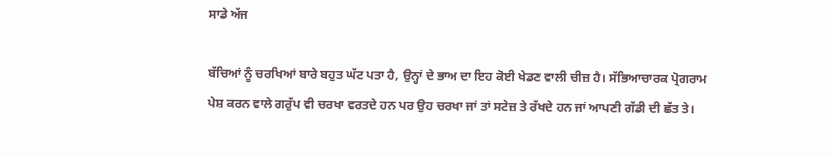ਸਾਡੇ ਅੱਜ

ਬੱਚਿਆਂ ਨੂੰ ਚਰਖਿਆਂ ਬਾਰੇ ਬਹੁਤ ਘੱਟ ਪਤਾ ਹੈ, ਉਨ੍ਹਾਂ ਦੇ ਭਾਅ ਦਾ ਇਹ ਕੋਈ ਖੇਡਣ ਵਾਲੀ ਚੀਜ਼ ਹੈ। ਸੱਭਿਆਚਾਰਕ ਪ੍ਰੋਗਰਾਮ ਪੇਸ਼ ਕਰਨ ਵਾਲੇ ਗਰੁੱਪ ਵੀ ਚਰਖਾ ਵਰਤਦੇ ਹਨ ਪਰ ਉਹ ਚਰਖਾ ਜਾਂ ਤਾਂ ਸਟੇਜ਼ ਤੇ ਰੱਖਦੇ ਹਨ ਜਾਂ ਆਪਣੀ ਗੱਡੀ ਦੀ ਛੱਤ ਤੇ।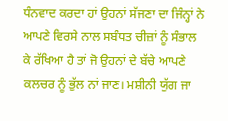ਧੰਨਵਾਦ ਕਰਦਾ ਹਾਂ ਉਹਨਾਂ ਸੱਜਣਾ ਦਾ ਜਿੰਨ੍ਹਾਂ ਨੇ ਆਪਣੇ ਵਿਰਸੇ ਨਾਲ ਸਬੰਧਤ ਚੀਜ਼ਾਂ ਨੂੰ ਸੰਭਾਲ ਕੇ ਰੱਖਿਆ ਹੈ ਤਾਂ ਜੋ ਉਹਨਾਂ ਦੇ ਬੱਚੇ ਆਪਣੇ ਕਲਚਰ ਨੂੰ ਭੁੱਲ ਨਾਂ ਜਾਣ। ਮਸ਼ੀਨੀ ਯੁੱਗ ਜਾ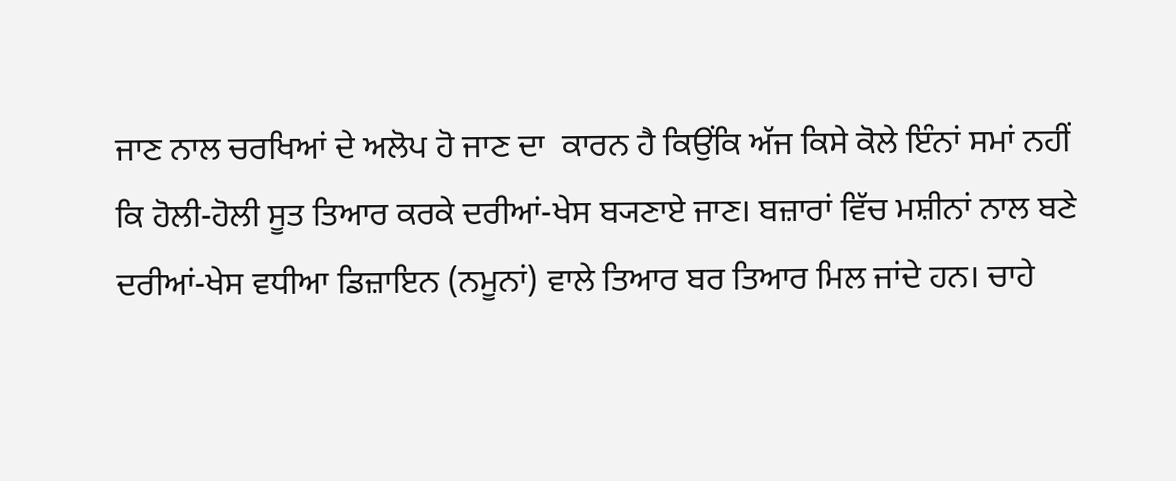ਜਾਣ ਨਾਲ ਚਰਖਿਆਂ ਦੇ ਅਲੋਪ ਹੋ ਜਾਣ ਦਾ  ਕਾਰਨ ਹੈ ਕਿਉਂਕਿ ਅੱਜ ਕਿਸੇ ਕੋਲੇ ਇੰਨਾਂ ਸਮਾਂ ਨਹੀਂ ਕਿ ਹੋਲੀ-ਹੋਲੀ ਸੂਤ ਤਿਆਰ ਕਰਕੇ ਦਰੀਆਂ-ਖੇਸ ਬ੍ਯਣਾਏ ਜਾਣ। ਬਜ਼ਾਰਾਂ ਵਿੱਚ ਮਸ਼ੀਨਾਂ ਨਾਲ ਬਣੇ ਦਰੀਆਂ-ਖੇਸ ਵਧੀਆ ਡਿਜ਼ਾਇਨ (ਨਮੂਨਾਂ) ਵਾਲੇ ਤਿਆਰ ਬਰ ਤਿਆਰ ਮਿਲ ਜਾਂਦੇ ਹਨ। ਚਾਹੇ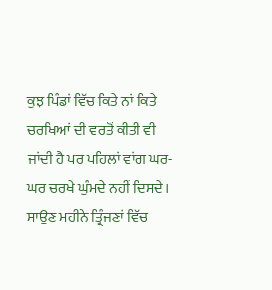ਕੁਝ ਪਿੰਡਾਂ ਵਿੱਚ ਕਿਤੇ ਨਾਂ ਕਿਤੇ ਚਰਖਿਆਂ ਦੀ ਵਰਤੋਂ ਕੀਤੀ ਵੀ ਜਾਂਦੀ ਹੈ ਪਰ ਪਹਿਲਾਂ ਵਾਂਗ ਘਰ-ਘਰ ਚਰਖੇ ਘੁੰਮਦੇ ਨਹੀਂ ਦਿਸਦੇ। ਸਾਉਣ ਮਹੀਨੇ ਤ੍ਰਿੰਜਣਾਂ ਵਿੱਚ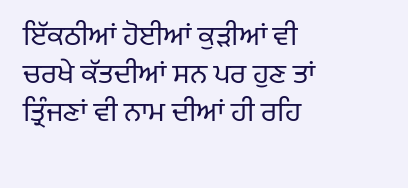ਇੱਕਠੀਆਂ ਹੋਈਆਂ ਕੁੜੀਆਂ ਵੀ ਚਰਖੇ ਕੱਤਦੀਆਂ ਸਨ ਪਰ ਹੁਣ ਤਾਂ ਤ੍ਰਿੰਜਣਾਂ ਵੀ ਨਾਮ ਦੀਆਂ ਹੀ ਰਹਿ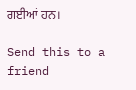ਗਈਆਂ ਹਨ।

Send this to a friend